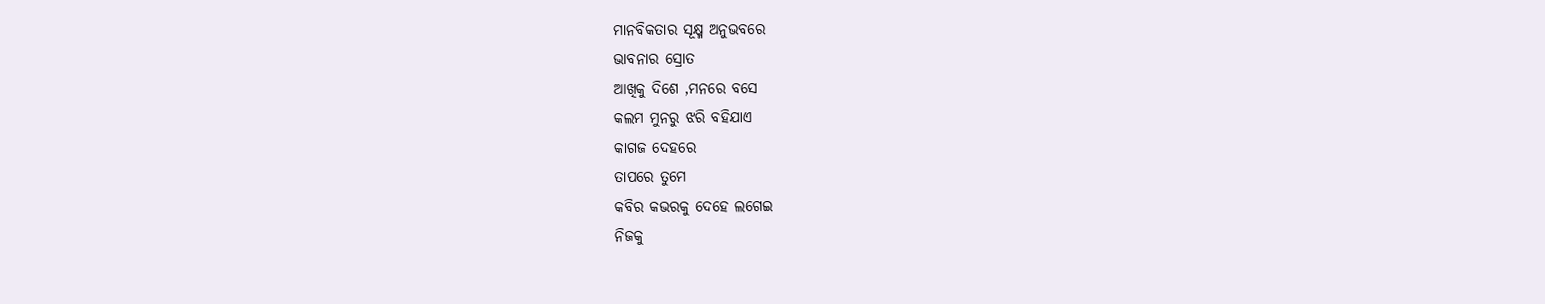ମାନବିକତାର ସୂକ୍ଷ୍ମ ଅନୁଭବରେ
ଭାବନାର ସ୍ରୋତ
ଆଖିକୁ ଦିଶେ ,ମନରେ ବସେ
କଲମ ମୁନରୁ ଝରି ବହିଯାଏ
କାଗଜ ଦେହରେ
ତାପରେ ତୁମେ
କବିର କଭରକୁ ଦେହେ ଲଗେଇ
ନିଜକୁ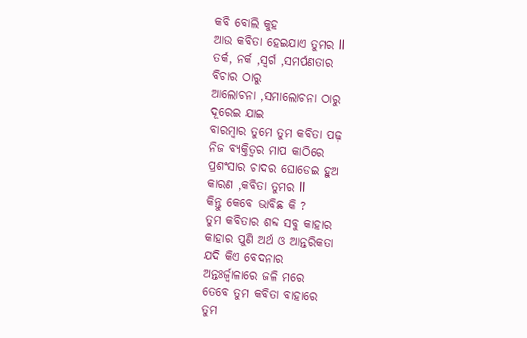କବି ବୋଲି କୁହ
ଆଉ କବିତା ହେଇଯାଏ ତୁମର ll
ତର୍କ, ନର୍କ ,ସ୍ୱର୍ଗ ,ସମର୍ପଣତାର
ବିଚାର ଠାରୁ
ଆଲୋଚନା ,ସମାଲୋଚନା ଠାରୁ
ଦୂରେଇ ଯାଇ
ବାରମ୍ବାର ତୁମେ ତୁମ କବିତା ପଢ଼
ନିଜ ବ୍ୟକ୍ତିତ୍ବର ମାପ କାଠିରେ
ପ୍ରଶଂସାର ଚାଦର ଘୋଡେଇ ହୁଅ
କାରଣ ,କବିତା ତୁମର ll
କିନ୍ତୁ କେବେ ଭାବିଛ କି ?
ତୁମ କବିତାର ଶବ୍ଦ ସବୁ କାହାର
କାହାର ପୁଣି ଅର୍ଥ ଓ ଆନ୍ତରିକତା
ଯଦି କିଏ ବେଦନାର
ଅନ୍ତଃର୍ଜ୍ୱାଳାରେ ଜଳି ମରେ
ତେବେ ତୁମ କବିତା ବାହାରେ
ତୁମ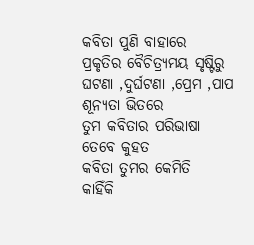କବିତା ପୁଣି ବାହାରେ
ପ୍ରକୃତିର ବୈଚିତ୍ର୍ୟମୟ ସୃଷ୍ଟିରୁ
ଘଟଣା ,ଦୁର୍ଘଟଣା ,ପ୍ରେମ ,ପାପ
ଶୂନ୍ୟତା ଭିତରେ
ତୁମ କବିତାର ପରିଭାଷା
ତେବେ କୁହତ
କବିତା ତୁମର କେମିତି
କାହିଁକି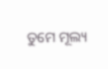ତୁମେ ମୂଲ୍ୟ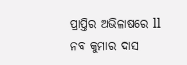ପ୍ରାପ୍ତିର ଅଭିଳାଷରେ ll
ନବ କୁମାର ଦାସ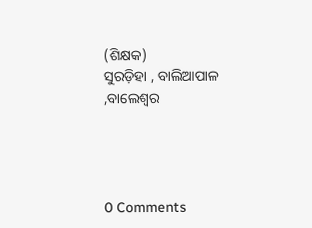(ଶିକ୍ଷକ)
ସୁରଡ଼ିହା , ବାଲିଆପାଳ ,ବାଲେଶ୍ୱର




0 Comments